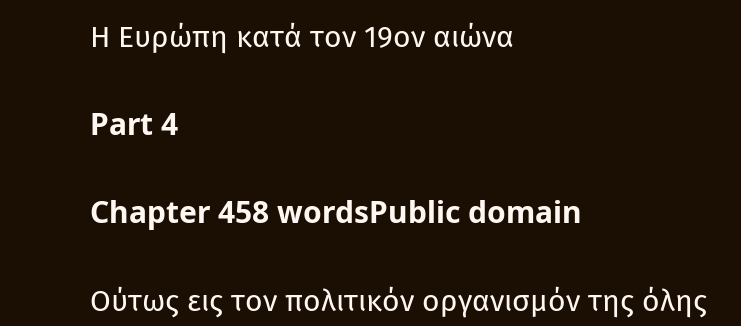Η Ευρώπη κατά τον 19ον αιώνα

Part 4

Chapter 458 wordsPublic domain

Ούτως εις τον πολιτικόν οργανισμόν της όλης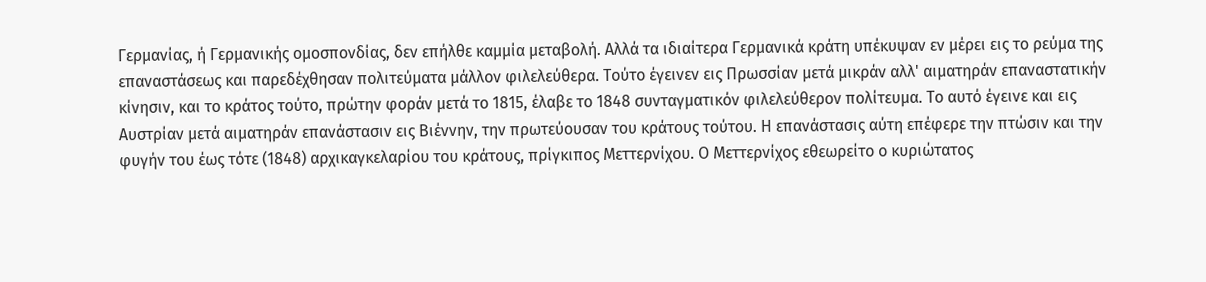Γερμανίας, ή Γερμανικής ομοσπονδίας, δεν επήλθε καμμία μεταβολή. Αλλά τα ιδιαίτερα Γερμανικά κράτη υπέκυψαν εν μέρει εις το ρεύμα της επαναστάσεως και παρεδέχθησαν πολιτεύματα μάλλον φιλελεύθερα. Τούτο έγεινεν εις Πρωσσίαν μετά μικράν αλλ' αιματηράν επαναστατικήν κίνησιν, και το κράτος τούτο, πρώτην φοράν μετά το 1815, έλαβε το 1848 συνταγματικόν φιλελεύθερον πολίτευμα. Το αυτό έγεινε και εις Αυστρίαν μετά αιματηράν επανάστασιν εις Βιέννην, την πρωτεύουσαν του κράτους τούτου. Η επανάστασις αύτη επέφερε την πτώσιν και την φυγήν του έως τότε (1848) αρχικαγκελαρίου του κράτους, πρίγκιπος Μεττερνίχου. Ο Μεττερνίχος εθεωρείτο ο κυριώτατος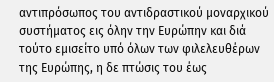αντιπρόσωπος του αντιδραστικού μοναρχικού συστήματος εις όλην την Ευρώπην και διά τούτο εμισείτο υπό όλων των φιλελευθέρων της Ευρώπης, η δε πτώσις του έως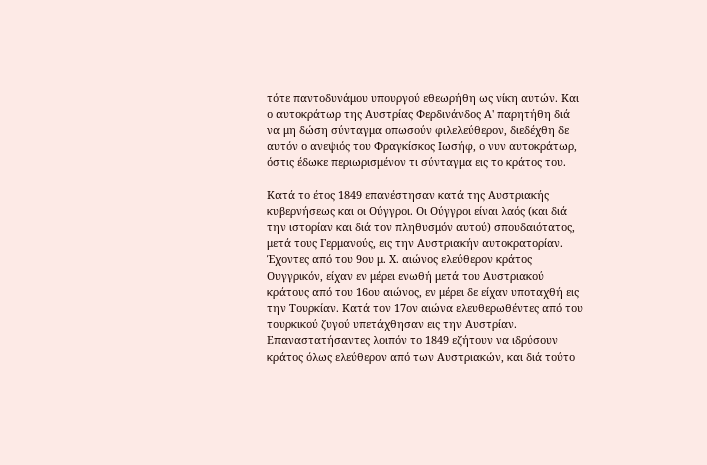τότε παντοδυνάμου υπουργού εθεωρήθη ως νίκη αυτών. Και ο αυτοκράτωρ της Αυστρίας Φερδινάνδος Α' παρητήθη διά να μη δώση σύνταγμα οπωσούν φιλελεύθερον, διεδέχθη δε αυτόν ο ανεψιός του Φραγκίσκος Ιωσήφ, ο νυν αυτοκράτωρ, όστις έδωκε περιωρισμένον τι σύνταγμα εις το κράτος του.

Κατά το έτος 1849 επανέστησαν κατά της Αυστριακής κυβερνήσεως και οι Ούγγροι. Οι Ούγγροι είναι λαός (και διά την ιστορίαν και διά τον πληθυσμόν αυτού) σπουδαιότατος, μετά τους Γερμανούς, εις την Αυστριακήν αυτοκρατορίαν. Έχοντες από του 9ου μ. Χ. αιώνος ελεύθερον κράτος Ουγγρικόν, είχαν εν μέρει ενωθή μετά του Αυστριακού κράτους από του 16ου αιώνος, εν μέρει δε είχαν υποταχθή εις την Τουρκίαν. Κατά τον 17ον αιώνα ελευθερωθέντες από του τουρκικού ζυγού υπετάχθησαν εις την Αυστρίαν. Επαναστατήσαντες λοιπόν το 1849 εζήτουν να ιδρύσουν κράτος όλως ελεύθερον από των Αυστριακών, και διά τούτο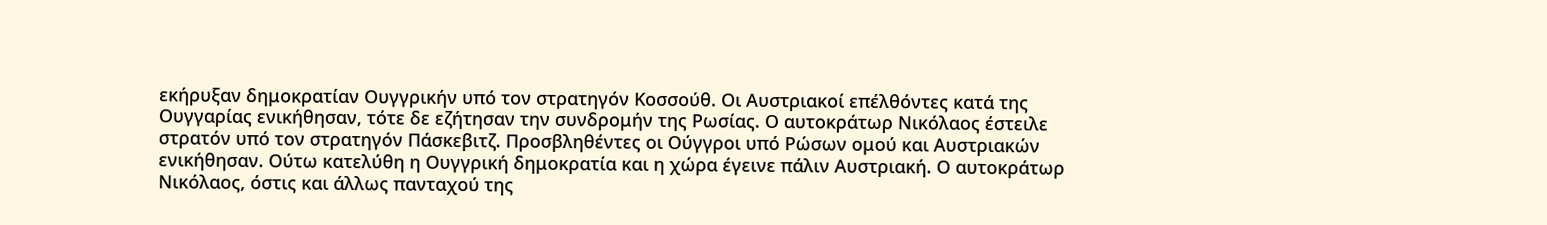εκήρυξαν δημοκρατίαν Ουγγρικήν υπό τον στρατηγόν Κοσσούθ. Οι Αυστριακοί επέλθόντες κατά της Ουγγαρίας ενικήθησαν, τότε δε εζήτησαν την συνδρομήν της Ρωσίας. Ο αυτοκράτωρ Νικόλαος έστειλε στρατόν υπό τον στρατηγόν Πάσκεβιτζ. Προσβληθέντες οι Ούγγροι υπό Ρώσων ομού και Αυστριακών ενικήθησαν. Ούτω κατελύθη η Ουγγρική δημοκρατία και η χώρα έγεινε πάλιν Αυστριακή. Ο αυτοκράτωρ Νικόλαος, όστις και άλλως πανταχού της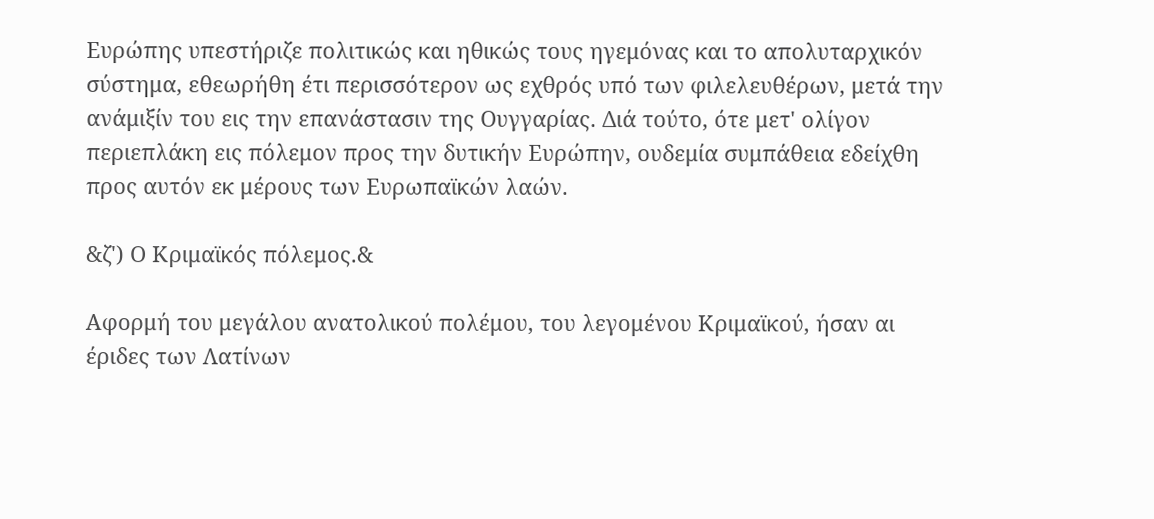Ευρώπης υπεστήριζε πολιτικώς και ηθικώς τους ηγεμόνας και το απολυταρχικόν σύστημα, εθεωρήθη έτι περισσότερον ως εχθρός υπό των φιλελευθέρων, μετά την ανάμιξίν του εις την επανάστασιν της Ουγγαρίας. Διά τούτο, ότε μετ' ολίγον περιεπλάκη εις πόλεμον προς την δυτικήν Ευρώπην, ουδεμία συμπάθεια εδείχθη προς αυτόν εκ μέρους των Ευρωπαϊκών λαών.

&ζ') Ο Κριμαϊκός πόλεμος.&

Αφορμή του μεγάλου ανατολικού πολέμου, του λεγομένου Κριμαϊκού, ήσαν αι έριδες των Λατίνων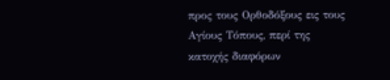προς τους Ορθοδόξους εις τους Αγίους Τόπους, περί της κατοχής διαφόρων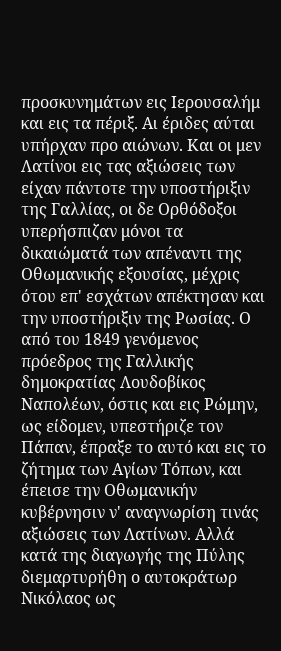προσκυνημάτων εις Ιερουσαλήμ και εις τα πέριξ. Αι έριδες αύται υπήρχαν προ αιώνων. Και οι μεν Λατίνοι εις τας αξιώσεις των είχαν πάντοτε την υποστήριξιν της Γαλλίας, οι δε Ορθόδοξοι υπερήσπιζαν μόνοι τα δικαιώματά των απέναντι της Οθωμανικής εξουσίας, μέχρις ότου επ' εσχάτων απέκτησαν και την υποστήριξιν της Ρωσίας. Ο από του 1849 γενόμενος πρόεδρος της Γαλλικής δημοκρατίας Λουδοβίκος Ναπολέων, όστις και εις Ρώμην, ως είδομεν, υπεστήριζε τον Πάπαν, έπραξε το αυτό και εις το ζήτημα των Αγίων Τόπων, και έπεισε την Οθωμανικήν κυβέρνησιν ν' αναγνωρίση τινάς αξιώσεις των Λατίνων. Αλλά κατά της διαγωγής της Πύλης διεμαρτυρήθη ο αυτοκράτωρ Νικόλαος ως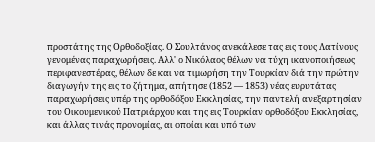προστάτης της Ορθοδοξίας. Ο Σουλτάνος ανεκάλεσε τας εις τους Λατίνους γενομένας παραχωρήσεις. Αλλ' ο Νικόλαος θέλων να τύχη ικανοποιήσεως περιφανεστέρας, θέλων δε και να τιμωρήση την Τουρκίαν διά την πρώτην διαγωγήν της εις το ζήτημα, απήτησε (1852 — 1853) νέας ευρυτάτας παραχωρήσεις υπέρ της ορθοδόξου Εκκλησίας, την παντελή ανεξαρτησίαν του Οικουμενικού Πατριάρχου και της εις Τουρκίαν ορθοδόξου Εκκλησίας, και άλλας τινάς προνομίας, αι οποίαι και υπό των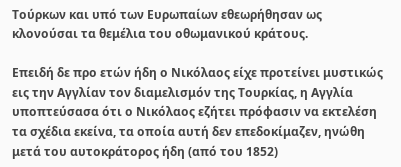Τούρκων και υπό των Ευρωπαίων εθεωρήθησαν ως κλονούσαι τα θεμέλια του οθωμανικού κράτους.

Επειδή δε προ ετών ήδη ο Νικόλαος είχε προτείνει μυστικώς εις την Αγγλίαν τον διαμελισμόν της Τουρκίας, η Αγγλία υποπτεύσασα ότι ο Νικόλαος εζήτει πρόφασιν να εκτελέση τα σχέδια εκείνα, τα οποία αυτή δεν επεδοκίμαζεν, ηνώθη μετά του αυτοκράτορος ήδη (από του 1852)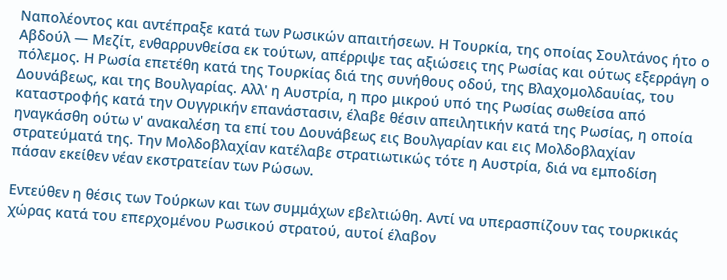Ναπολέοντος και αντέπραξε κατά των Ρωσικών απαιτήσεων. Η Τουρκία, της οποίας Σουλτάνος ήτο ο Αβδούλ — Μεζίτ, ενθαρρυνθείσα εκ τούτων, απέρριψε τας αξιώσεις της Ρωσίας και ούτως εξερράγη ο πόλεμος. Η Ρωσία επετέθη κατά της Τουρκίας διά της συνήθους οδού, της Βλαχομολδαυίας, του Δουνάβεως, και της Βουλγαρίας. Αλλ' η Αυστρία, η προ μικρού υπό της Ρωσίας σωθείσα από καταστροφής κατά την Ουγγρικήν επανάστασιν, έλαβε θέσιν απειλητικήν κατά της Ρωσίας, η οποία ηναγκάσθη ούτω ν' ανακαλέση τα επί του Δουνάβεως εις Βουλγαρίαν και εις Μολδοβλαχίαν στρατεύματά της. Την Μολδοβλαχίαν κατέλαβε στρατιωτικώς τότε η Αυστρία, διά να εμποδίση πάσαν εκείθεν νέαν εκστρατείαν των Ρώσων.

Εντεύθεν η θέσις των Τούρκων και των συμμάχων εβελτιώθη. Αντί να υπερασπίζουν τας τουρκικάς χώρας κατά του επερχομένου Ρωσικού στρατού, αυτοί έλαβον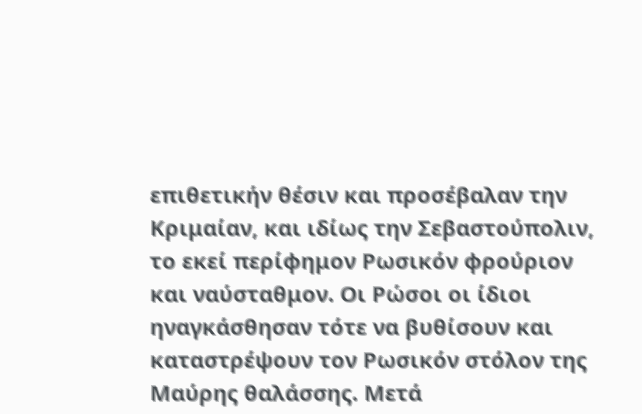επιθετικήν θέσιν και προσέβαλαν την Κριμαίαν, και ιδίως την Σεβαστούπολιν, το εκεί περίφημον Ρωσικόν φρούριον και ναύσταθμον. Οι Ρώσοι οι ίδιοι ηναγκάσθησαν τότε να βυθίσουν και καταστρέψουν τον Ρωσικόν στόλον της Μαύρης θαλάσσης. Μετά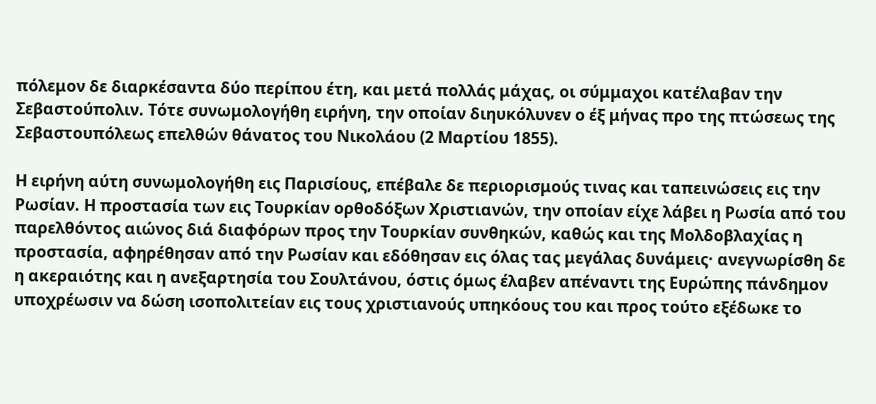πόλεμον δε διαρκέσαντα δύο περίπου έτη, και μετά πολλάς μάχας, οι σύμμαχοι κατέλαβαν την Σεβαστούπολιν. Τότε συνωμολογήθη ειρήνη, την οποίαν διηυκόλυνεν ο έξ μήνας προ της πτώσεως της Σεβαστουπόλεως επελθών θάνατος του Νικολάου (2 Μαρτίου 1855).

Η ειρήνη αύτη συνωμολογήθη εις Παρισίους, επέβαλε δε περιορισμούς τινας και ταπεινώσεις εις την Ρωσίαν. Η προστασία των εις Τουρκίαν ορθοδόξων Χριστιανών, την οποίαν είχε λάβει η Ρωσία από του παρελθόντος αιώνος διά διαφόρων προς την Τουρκίαν συνθηκών, καθώς και της Μολδοβλαχίας η προστασία, αφηρέθησαν από την Ρωσίαν και εδόθησαν εις όλας τας μεγάλας δυνάμεις· ανεγνωρίσθη δε η ακεραιότης και η ανεξαρτησία του Σουλτάνου, όστις όμως έλαβεν απέναντι της Ευρώπης πάνδημον υποχρέωσιν να δώση ισοπολιτείαν εις τους χριστιανούς υπηκόους του και προς τούτο εξέδωκε το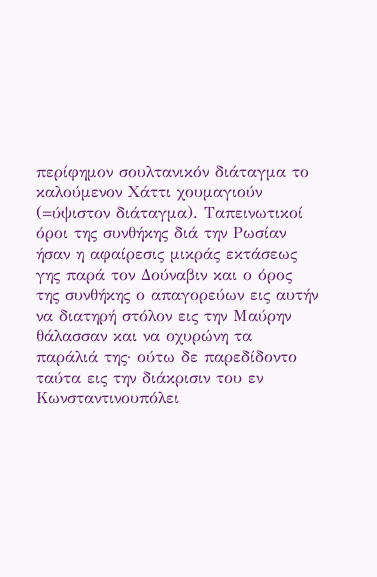περίφημον σουλτανικόν διάταγμα το καλούμενον Χάττι χουμαγιούν (=ύψιστον διάταγμα). Ταπεινωτικοί όροι της συνθήκης διά την Ρωσίαν ήσαν η αφαίρεσις μικράς εκτάσεως γης παρά τον Δούναβιν και ο όρος της συνθήκης ο απαγορεύων εις αυτήν να διατηρή στόλον εις την Μαύρην θάλασσαν και να οχυρώνη τα παράλιά της· ούτω δε παρεδίδοντο ταύτα εις την διάκρισιν του εν Κωνσταντινουπόλει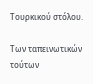Τουρκικού στόλου.

Των ταπεινωτικών τούτων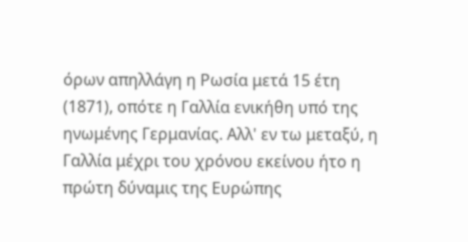όρων απηλλάγη η Ρωσία μετά 15 έτη (1871), οπότε η Γαλλία ενικήθη υπό της ηνωμένης Γερμανίας. Αλλ' εν τω μεταξύ, η Γαλλία μέχρι του χρόνου εκείνου ήτο η πρώτη δύναμις της Ευρώπης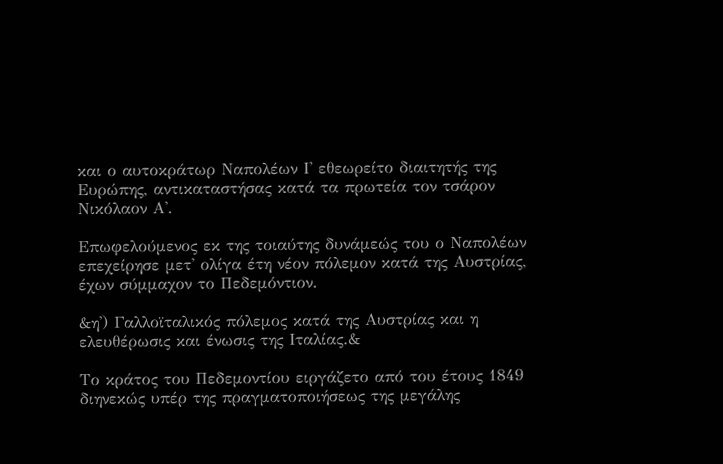και ο αυτοκράτωρ Ναπολέων Ι' εθεωρείτο διαιτητής της Ευρώπης, αντικαταστήσας κατά τα πρωτεία τον τσάρον Νικόλαον Α'.

Επωφελούμενος εκ της τοιαύτης δυνάμεώς του ο Ναπολέων επεχείρησε μετ' ολίγα έτη νέον πόλεμον κατά της Αυστρίας, έχων σύμμαχον το Πεδεμόντιον.

&η') Γαλλοϊταλικός πόλεμος κατά της Αυστρίας και η ελευθέρωσις και ένωσις της Ιταλίας.&

Το κράτος του Πεδεμοντίου ειργάζετο από του έτους 1849 διηνεκώς υπέρ της πραγματοποιήσεως της μεγάλης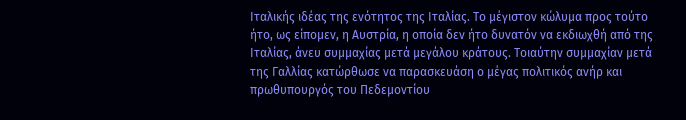Ιταλικής ιδέας της ενότητος της Ιταλίας. Το μέγιστον κώλυμα προς τούτο ήτο, ως είπομεν, η Αυστρία, η οποία δεν ήτο δυνατόν να εκδιωχθή από της Ιταλίας, άνευ συμμαχίας μετά μεγάλου κράτους. Τοιαύτην συμμαχίαν μετά της Γαλλίας κατώρθωσε να παρασκευάση ο μέγας πολιτικός ανήρ και πρωθυπουργός του Πεδεμοντίου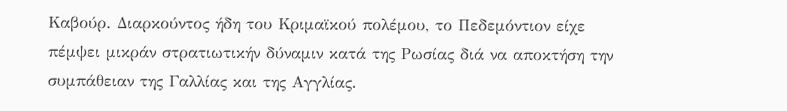Καβούρ. Διαρκούντος ήδη του Κριμαϊκού πολέμου, το Πεδεμόντιον είχε πέμψει μικράν στρατιωτικήν δύναμιν κατά της Ρωσίας διά να αποκτήση την συμπάθειαν της Γαλλίας και της Αγγλίας.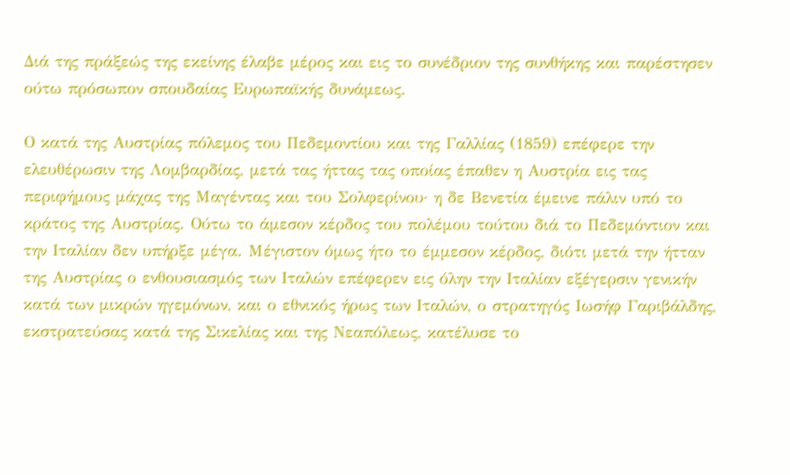Διά της πράξεώς της εκείνης έλαβε μέρος και εις το συνέδριον της συνθήκης και παρέστησεν ούτω πρόσωπον σπουδαίας Ευρωπαϊκής δυνάμεως.

Ο κατά της Αυστρίας πόλεμος του Πεδεμοντίου και της Γαλλίας (1859) επέφερε την ελευθέρωσιν της Λομβαρδίας, μετά τας ήττας τας οποίας έπαθεν η Αυστρία εις τας περιφήμους μάχας της Μαγέντας και του Σολφερίνου· η δε Βενετία έμεινε πάλιν υπό το κράτος της Αυστρίας. Ούτω το άμεσον κέρδος του πολέμου τούτου διά το Πεδεμόντιον και την Ιταλίαν δεν υπήρξε μέγα. Μέγιστον όμως ήτο το έμμεσον κέρδος, διότι μετά την ήτταν της Αυστρίας ο ενθουσιασμός των Ιταλών επέφερεν εις όλην την Ιταλίαν εξέγερσιν γενικήν κατά των μικρών ηγεμόνων, και ο εθνικός ήρως των Ιταλών, ο στρατηγός Ιωσήφ Γαριβάλδης, εκστρατεύσας κατά της Σικελίας και της Νεαπόλεως, κατέλυσε το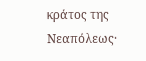κράτος της Νεαπόλεως·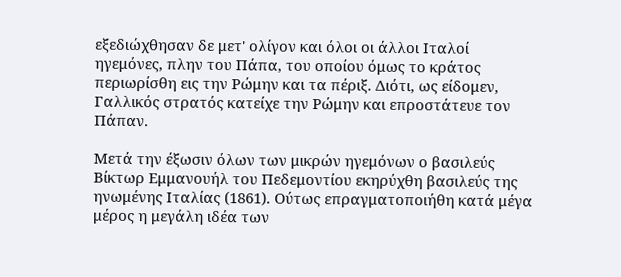εξεδιώχθησαν δε μετ' ολίγον και όλοι οι άλλοι Ιταλοί ηγεμόνες, πλην του Πάπα, του οποίου όμως το κράτος περιωρίσθη εις την Ρώμην και τα πέριξ. Διότι, ως είδομεν, Γαλλικός στρατός κατείχε την Ρώμην και επροστάτευε τον Πάπαν.

Μετά την έξωσιν όλων των μικρών ηγεμόνων ο βασιλεύς Βίκτωρ Εμμανουήλ του Πεδεμοντίου εκηρύχθη βασιλεύς της ηνωμένης Ιταλίας (1861). Ούτως επραγματοποιήθη κατά μέγα μέρος η μεγάλη ιδέα των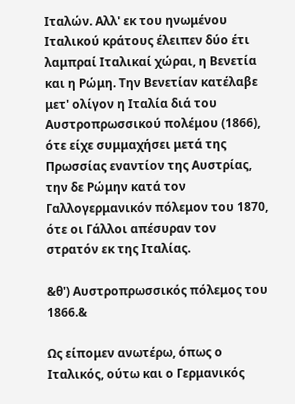Ιταλών. Αλλ' εκ του ηνωμένου Ιταλικού κράτους έλειπεν δύο έτι λαμπραί Ιταλικαί χώραι, η Βενετία και η Ρώμη. Την Βενετίαν κατέλαβε μετ' ολίγον η Ιταλία διά του Αυστροπρωσσικού πολέμου (1866), ότε είχε συμμαχήσει μετά της Πρωσσίας εναντίον της Αυστρίας, την δε Ρώμην κατά τον Γαλλογερμανικόν πόλεμον του 1870, ότε οι Γάλλοι απέσυραν τον στρατόν εκ της Ιταλίας.

&θ') Αυστροπρωσσικός πόλεμος του 1866.&

Ως είπομεν ανωτέρω, όπως ο Ιταλικός, ούτω και ο Γερμανικός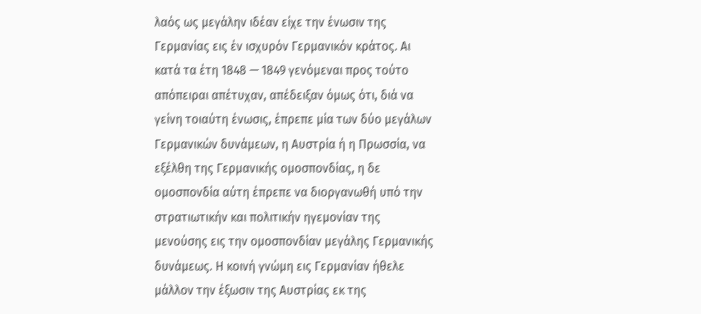λαός ως μεγάλην ιδέαν είχε την ένωσιν της Γερμανίας εις έν ισχυρόν Γερμανικόν κράτος. Aι κατά τα έτη 1848 — 1849 γενόμεναι προς τούτο απόπειραι απέτυχαν, απέδειξαν όμως ότι, διά να γείνη τοιαύτη ένωσις, έπρεπε μία των δύο μεγάλων Γερμανικών δυνάμεων, η Αυστρία ή η Πρωσσία, να εξέλθη της Γερμανικής ομοσπονδίας, η δε ομοσπονδία αύτη έπρεπε να διοργανωθή υπό την στρατιωτικήν και πολιτικήν ηγεμονίαν της μενούσης εις την ομοσπονδίαν μεγάλης Γερμανικής δυνάμεως. Η κοινή γνώμη εις Γερμανίαν ήθελε μάλλον την έξωσιν της Αυστρίας εκ της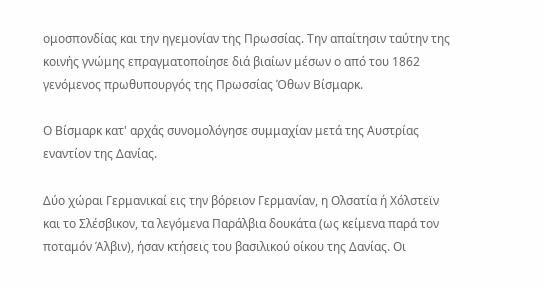ομοσπονδίας και την ηγεμονίαν της Πρωσσίας. Την απαίτησιν ταύτην της κοινής γνώμης επραγματοποίησε διά βιαίων μέσων ο από του 1862 γενόμενος πρωθυπουργός της Πρωσσίας Όθων Βίσμαρκ.

Ο Βίσμαρκ κατ' αρχάς συνομολόγησε συμμαχίαν μετά της Αυστρίας εναντίον της Δανίας.

Δύο χώραι Γερμανικαί εις την βόρειον Γερμανίαν, η Ολσατία ή Χόλστεϊν και το Σλέσβικον, τα λεγόμενα Παράλβια δουκάτα (ως κείμενα παρά τον ποταμόν Άλβιν), ήσαν κτήσεις του βασιλικού οίκου της Δανίας. Οι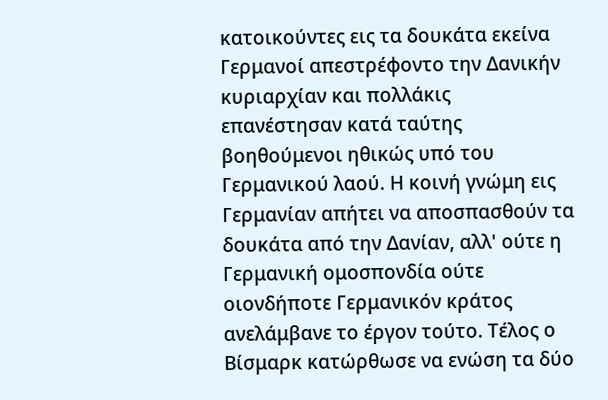κατοικούντες εις τα δουκάτα εκείνα Γερμανοί απεστρέφοντο την Δανικήν κυριαρχίαν και πολλάκις επανέστησαν κατά ταύτης βοηθούμενοι ηθικώς υπό του Γερμανικού λαού. Η κοινή γνώμη εις Γερμανίαν απήτει να αποσπασθούν τα δουκάτα από την Δανίαν, αλλ' ούτε η Γερμανική ομοσπονδία ούτε οιονδήποτε Γερμανικόν κράτος ανελάμβανε το έργον τούτο. Τέλος ο Βίσμαρκ κατώρθωσε να ενώση τα δύο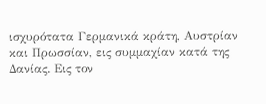ισχυρότατα Γερμανικά κράτη, Αυστρίαν και Πρωσσίαν, εις συμμαχίαν κατά της Δανίας. Εις τον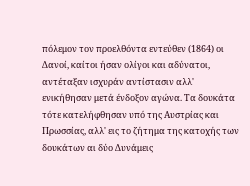πόλεμον τον προελθόντα εντεύθεν (1864) οι Δανοί, καίτοι ήσαν ολίγοι και αδύνατοι, αντέταξαν ισχυράν αντίστασιν αλλ' ενικήθησαν μετά ένδοξον αγώνα. Τα δουκάτα τότε κατελήφθησαν υπό της Αυστρίας και Πρωσσίας, αλλ' εις το ζήτημα της κατοχής των δουκάτων αι δύο Δυνάμεις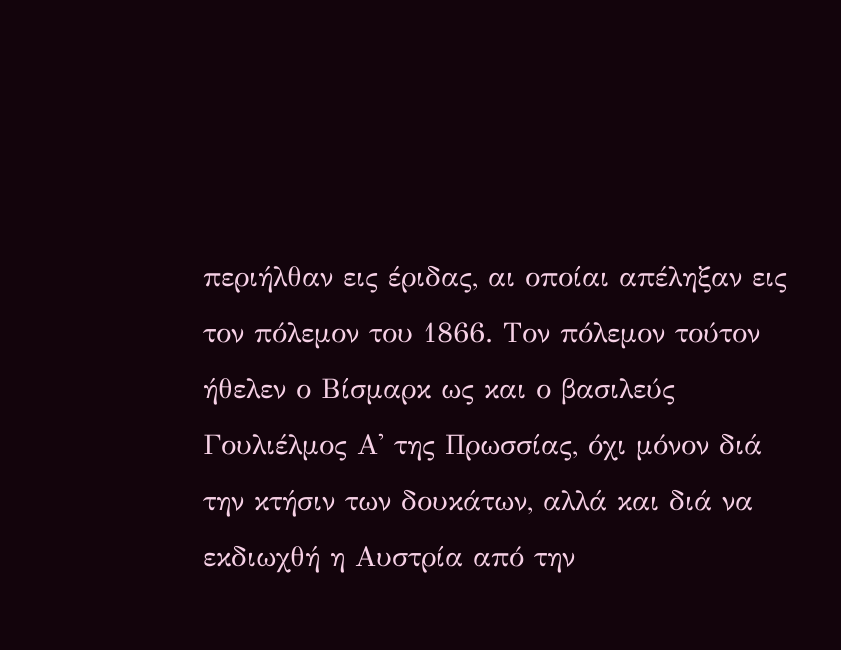περιήλθαν εις έριδας, αι οποίαι απέληξαν εις τον πόλεμον του 1866. Τον πόλεμον τούτον ήθελεν ο Βίσμαρκ ως και ο βασιλεύς Γουλιέλμος Α' της Πρωσσίας, όχι μόνον διά την κτήσιν των δουκάτων, αλλά και διά να εκδιωχθή η Αυστρία από την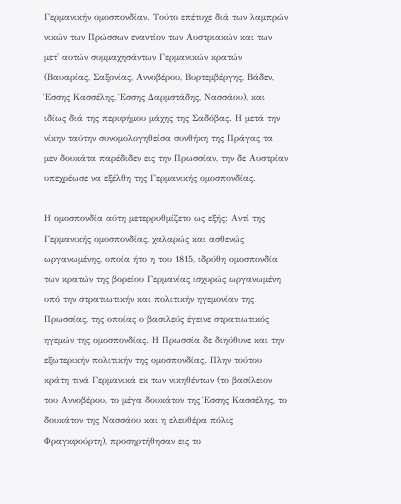Γερμανικήν ομοσπονδίαν. Τούτο επέτυχε διά των λαμπρών νικών των Πρώσσων εναντίον των Αυστριακών και των μετ' αυτών συμμαχησάντων Γερμανικών κρατών (Βαυαρίας, Σαξονίας, Αννοβέρου, Βυρτεμβέργης, Βάδεν, Έσσης Κασσέλης, Έσσης Δαρμστάδης, Νασσάου), και ιδίως διά της περιφήμου μάχης της Σαδόβας. Η μετά την νίκην ταύτην συνομολογηθείσα συνθήκη της Πράγας τα μεν δουκάτα παρέδιδεν εις την Πρωσσίαν, την δε Αυστρίαν υπεχρέωσε να εξέλθη της Γερμανικής ομοσπονδίας.

Η ομοσπονδία αύτη μετερρυθμίζετο ως εξής: Αντί της Γερμανικής ομοσπονδίας, χαλαρώς και ασθενώς ωργανωμένης, οποία ήτο η του 1815, ιδρύθη ομοσπονδία των κρατών της βορείου Γερμανίας ισχυρώς ωργανωμένη υπό την στρατιωτικήν και πολιτικήν ηγεμονίαν της Πρωσσίας, της οποίας ο βασιλεύς έγεινε στρατιωτικός ηγεμών της ομοσπονδίας. Η Πρωσσία δε διηύθυνε και την εξωτερικήν πολιτικήν της ομοσπονδίας. Πλην τούτου κράτη τινά Γερμανικά εκ των νικηθέντων (το βασίλειον του Αννοβέρου, το μέγα δουκάτον της Έσσης Κασσέλης, το δουκάτον της Νασσάου και η ελευθέρα πόλις Φραγκφούρτη), προσηρτήθησαν εις το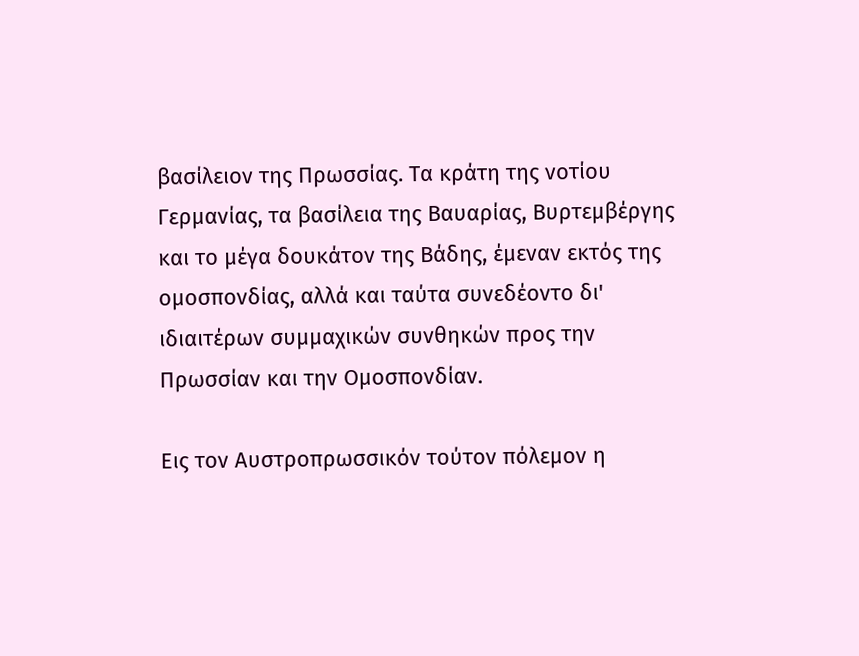βασίλειον της Πρωσσίας. Τα κράτη της νοτίου Γερμανίας, τα βασίλεια της Βαυαρίας, Βυρτεμβέργης και το μέγα δουκάτον της Βάδης, έμεναν εκτός της ομοσπονδίας, αλλά και ταύτα συνεδέοντο δι' ιδιαιτέρων συμμαχικών συνθηκών προς την Πρωσσίαν και την Ομοσπονδίαν.

Εις τον Αυστροπρωσσικόν τούτον πόλεμον η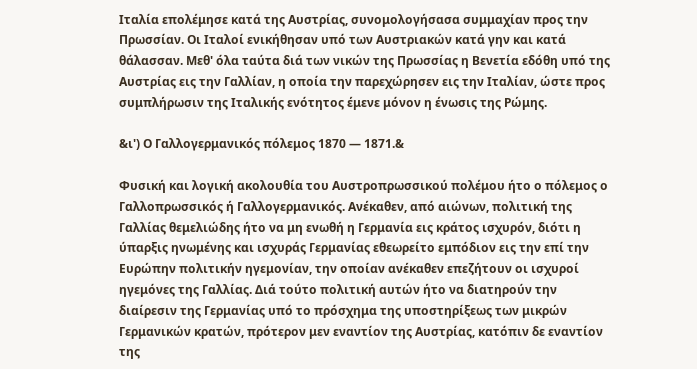Ιταλία επολέμησε κατά της Αυστρίας, συνομολογήσασα συμμαχίαν προς την Πρωσσίαν. Οι Ιταλοί ενικήθησαν υπό των Αυστριακών κατά γην και κατά θάλασσαν. Μεθ' όλα ταύτα διά των νικών της Πρωσσίας η Βενετία εδόθη υπό της Αυστρίας εις την Γαλλίαν, η οποία την παρεχώρησεν εις την Ιταλίαν, ώστε προς συμπλήρωσιν της Ιταλικής ενότητος έμενε μόνον η ένωσις της Ρώμης.

&ι') Ο Γαλλογερμανικός πόλεμος 1870 — 1871.&

Φυσική και λογική ακολουθία του Αυστροπρωσσικού πολέμου ήτο ο πόλεμος ο Γαλλοπρωσσικός ή Γαλλογερμανικός. Ανέκαθεν, από αιώνων, πολιτική της Γαλλίας θεμελιώδης ήτο να μη ενωθή η Γερμανία εις κράτος ισχυρόν, διότι η ύπαρξις ηνωμένης και ισχυράς Γερμανίας εθεωρείτο εμπόδιον εις την επί την Ευρώπην πολιτικήν ηγεμονίαν, την οποίαν ανέκαθεν επεζήτουν οι ισχυροί ηγεμόνες της Γαλλίας. Διά τούτο πολιτική αυτών ήτο να διατηρούν την διαίρεσιν της Γερμανίας υπό το πρόσχημα της υποστηρίξεως των μικρών Γερμανικών κρατών, πρότερον μεν εναντίον της Αυστρίας, κατόπιν δε εναντίον της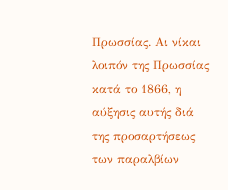Πρωσσίας. Αι νίκαι λοιπόν της Πρωσσίας κατά το 1866, η αύξησις αυτής διά της προσαρτήσεως των παραλβίων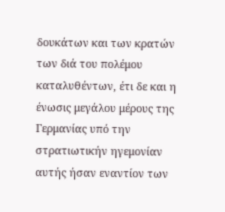δουκάτων και των κρατών των διά του πολέμου καταλυθέντων, έτι δε και η ένωσις μεγάλου μέρους της Γερμανίας υπό την στρατιωτικήν ηγεμονίαν αυτής ήσαν εναντίον των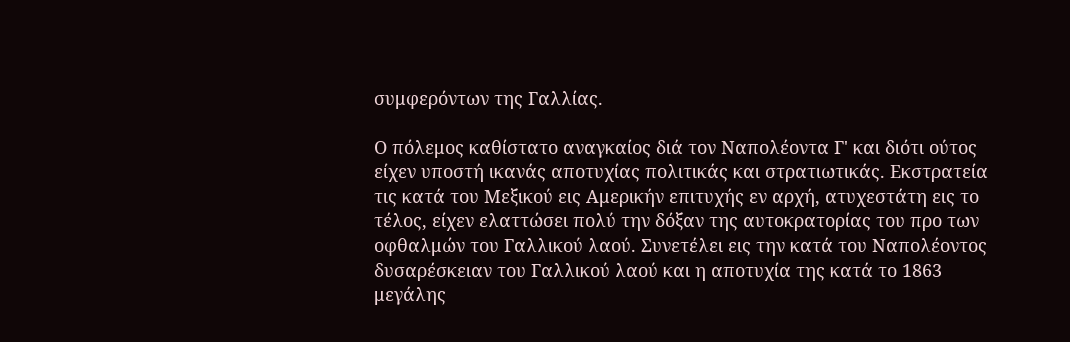συμφερόντων της Γαλλίας.

Ο πόλεμος καθίστατο αναγκαίος διά τον Ναπολέοντα Γ' και διότι ούτος είχεν υποστή ικανάς αποτυχίας πολιτικάς και στρατιωτικάς. Εκστρατεία τις κατά του Μεξικού εις Αμερικήν επιτυχής εν αρχή, ατυχεστάτη εις το τέλος, είχεν ελαττώσει πολύ την δόξαν της αυτοκρατορίας του προ των οφθαλμών του Γαλλικού λαού. Συνετέλει εις την κατά του Ναπολέοντος δυσαρέσκειαν του Γαλλικού λαού και η αποτυχία της κατά το 1863 μεγάλης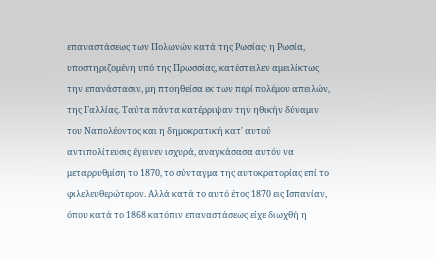επαναστάσεως των Πολωνών κατά της Ρωσίας· η Ρωσία, υποστηριζομένη υπό της Πρωσσίας, κατέστειλεν αμειλίκτως την επανάστασιν, μη πτοηθείσα εκ των περί πολέμου απειλών, της Γαλλίας. Ταύτα πάντα κατέρριψαν την ηθικήν δύναμιν του Ναπολέοντος και η δημοκρατική κατ' αυτού αντιπολίτευσις έγεινεν ισχυρά, αναγκάσασα αυτόν να μεταρρυθμίση το 1870, το σύνταγμα της αυτοκρατορίας επί το φιλελευθερώτερον. Αλλά κατά το αυτό έτος 1870 εις Ισπανίαν, όπου κατά το 1868 κατόπιν επαναστάσεως είχε διωχθή η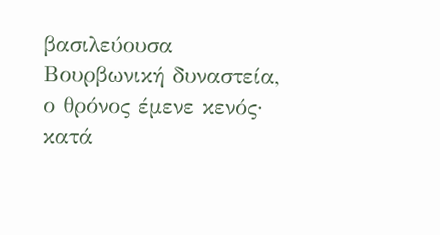βασιλεύουσα Βουρβωνική δυναστεία, ο θρόνος έμενε κενός· κατά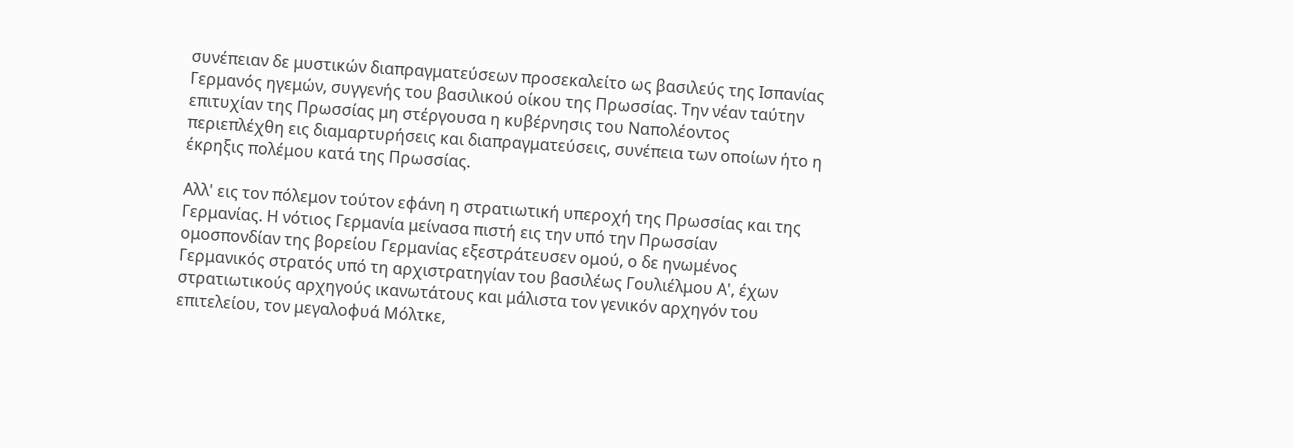συνέπειαν δε μυστικών διαπραγματεύσεων προσεκαλείτο ως βασιλεύς της Ισπανίας Γερμανός ηγεμών, συγγενής του βασιλικού οίκου της Πρωσσίας. Την νέαν ταύτην επιτυχίαν της Πρωσσίας μη στέργουσα η κυβέρνησις του Ναπολέοντος περιεπλέχθη εις διαμαρτυρήσεις και διαπραγματεύσεις, συνέπεια των οποίων ήτο η έκρηξις πολέμου κατά της Πρωσσίας.

Αλλ' εις τον πόλεμον τούτον εφάνη η στρατιωτική υπεροχή της Πρωσσίας και της Γερμανίας. Η νότιος Γερμανία μείνασα πιστή εις την υπό την Πρωσσίαν ομοσπονδίαν της βορείου Γερμανίας εξεστράτευσεν ομού, ο δε ηνωμένος Γερμανικός στρατός υπό τη αρχιστρατηγίαν του βασιλέως Γουλιέλμου Α', έχων στρατιωτικούς αρχηγούς ικανωτάτους και μάλιστα τον γενικόν αρχηγόν του επιτελείου, τον μεγαλοφυά Μόλτκε,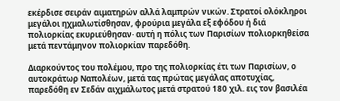εκέρδισε σειράν αιματηρών αλλά λαμπρών νικών. Στρατοί ολόκληροι μεγάλοι ηχμαλωτίσθησαν, φρούρια μεγάλα εξ εφόδου ή διά πολιορκίας εκυριεύθησαν· αυτή η πόλις των Παρισίων πολιορκηθείσα μετά πεντάμηνον πολιορκίαν παρεδόθη.

Διαρκούντος του πολέμου, προ της πολιορκίας έτι των Παρισίων, ο αυτοκράτωρ Ναπολέων, μετά τας πρώτας μεγάλας αποτυχίας, παρεδόθη εν Σεδάν αιχμάλωτος μετά στρατού 180 χιλ. εις τον βασιλέα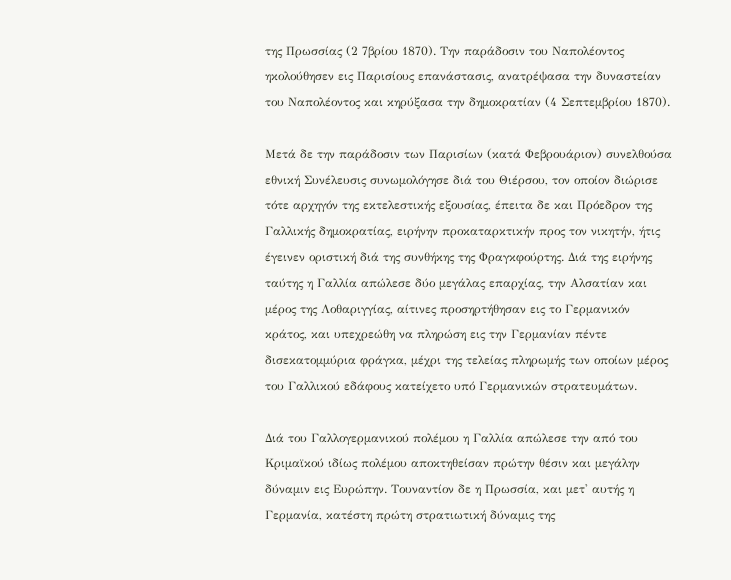της Πρωσσίας (2 7βρίου 1870). Την παράδοσιν του Ναπολέοντος ηκολούθησεν εις Παρισίους επανάστασις, ανατρέψασα την δυναστείαν του Ναπολέοντος και κηρύξασα την δημοκρατίαν (4 Σεπτεμβρίου 1870).

Μετά δε την παράδοσιν των Παρισίων (κατά Φεβρουάριον) συνελθούσα εθνική Συνέλευσις συνωμολόγησε διά του Θιέρσου, τον οποίον διώρισε τότε αρχηγόν της εκτελεστικής εξουσίας, έπειτα δε και Πρόεδρον της Γαλλικής δημοκρατίας, ειρήνην προκαταρκτικήν προς τον νικητήν, ήτις έγεινεν οριστική διά της συνθήκης της Φραγκφούρτης. Διά της ειρήνης ταύτης η Γαλλία απώλεσε δύο μεγάλας επαρχίας, την Αλσατίαν και μέρος της Λοθαριγγίας, αίτινες προσηρτήθησαν εις το Γερμανικόν κράτος, και υπεχρεώθη να πληρώση εις την Γερμανίαν πέντε δισεκατομμύρια φράγκα, μέχρι της τελείας πληρωμής των οποίων μέρος του Γαλλικού εδάφους κατείχετο υπό Γερμανικών στρατευμάτων.

Διά του Γαλλογερμανικού πολέμου η Γαλλία απώλεσε την από του Κριμαϊκού ιδίως πολέμου αποκτηθείσαν πρώτην θέσιν και μεγάλην δύναμιν εις Ευρώπην. Τουναντίον δε η Πρωσσία, και μετ' αυτής η Γερμανία, κατέστη πρώτη στρατιωτική δύναμις της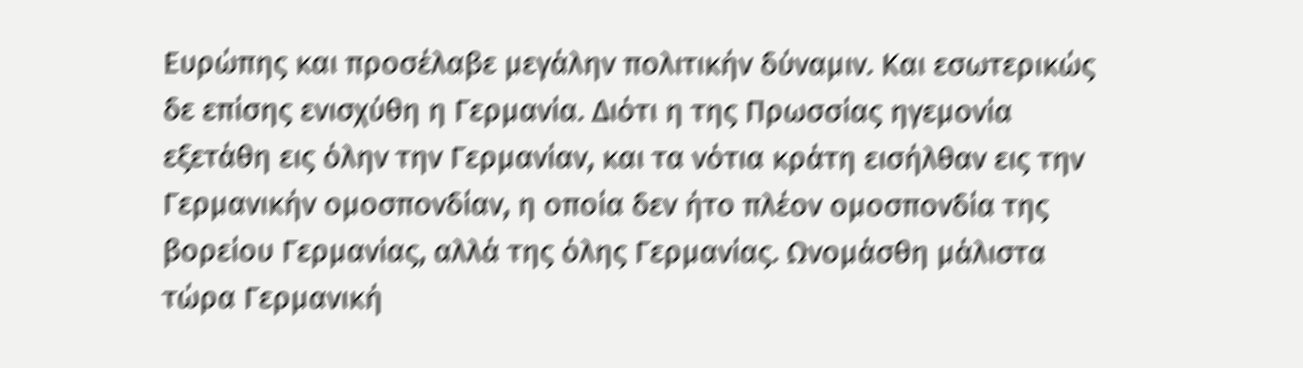Ευρώπης και προσέλαβε μεγάλην πολιτικήν δύναμιν. Και εσωτερικώς δε επίσης ενισχύθη η Γερμανία. Διότι η της Πρωσσίας ηγεμονία εξετάθη εις όλην την Γερμανίαν, και τα νότια κράτη εισήλθαν εις την Γερμανικήν ομοσπονδίαν, η οποία δεν ήτο πλέον ομοσπονδία της βορείου Γερμανίας, αλλά της όλης Γερμανίας. Ωνομάσθη μάλιστα τώρα Γερμανική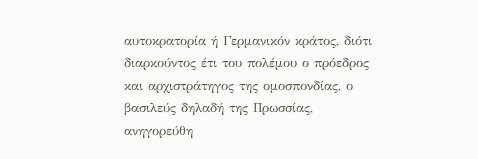αυτοκρατορία ή Γερμανικόν κράτος, διότι διαρκούντος έτι του πολέμου ο πρόεδρος και αρχιστράτηγος της ομοσπονδίας, ο βασιλεύς δηλαδή της Πρωσσίας, ανηγορεύθη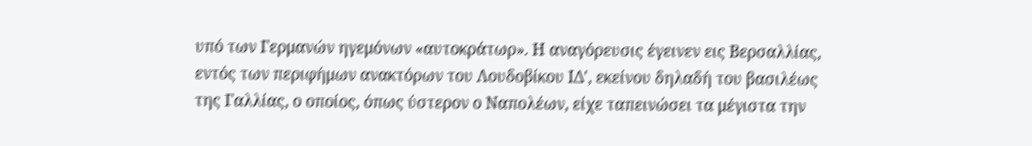υπό των Γερμανών ηγεμόνων «αυτοκράτωρ». Η αναγόρευσις έγεινεν εις Βερσαλλίας, εντός των περιφήμων ανακτόρων του Λουδοβίκου ΙΔ', εκείνου δηλαδή του βασιλέως της Γαλλίας, ο οποίος, όπως ύστερον ο Ναπολέων, είχε ταπεινώσει τα μέγιστα την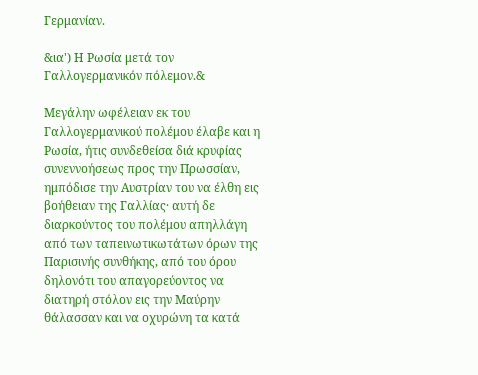Γερμανίαν.

&ια') Η Ρωσία μετά τον Γαλλογερμανικόν πόλεμον.&

Μεγάλην ωφέλειαν εκ του Γαλλογερμανικού πολέμου έλαβε και η Ρωσία, ήτις συνδεθείσα διά κρυφίας συνεννοήσεως προς την Πρωσσίαν, ημπόδισε την Αυστρίαν του να έλθη εις βοήθειαν της Γαλλίας· αυτή δε διαρκούντος του πολέμου απηλλάγη από των ταπεινωτικωτάτων όρων της Παρισινής συνθήκης, από του όρου δηλονότι του απαγορεύοντος να διατηρή στόλον εις την Μαύρην θάλασσαν και να οχυρώνη τα κατά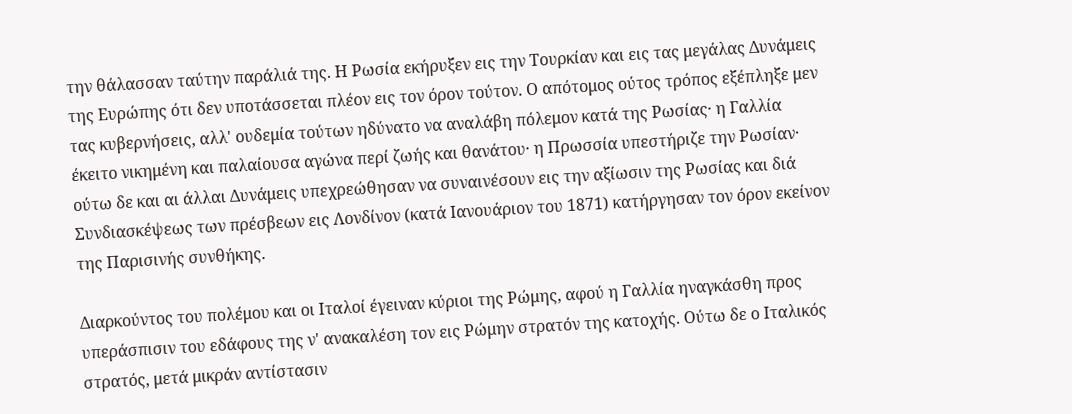την θάλασσαν ταύτην παράλιά της. Η Ρωσία εκήρυξεν εις την Τουρκίαν και εις τας μεγάλας Δυνάμεις της Ευρώπης ότι δεν υποτάσσεται πλέον εις τον όρον τούτον. Ο απότομος ούτος τρόπος εξέπληξε μεν τας κυβερνήσεις, αλλ' ουδεμία τούτων ηδύνατο να αναλάβη πόλεμον κατά της Ρωσίας· η Γαλλία έκειτο νικημένη και παλαίουσα αγώνα περί ζωής και θανάτου· η Πρωσσία υπεστήριζε την Ρωσίαν· ούτω δε και αι άλλαι Δυνάμεις υπεχρεώθησαν να συναινέσουν εις την αξίωσιν της Ρωσίας και διά Συνδιασκέψεως των πρέσβεων εις Λονδίνον (κατά Ιανουάριον του 1871) κατήργησαν τον όρον εκείνον της Παρισινής συνθήκης.

Διαρκούντος του πολέμου και οι Ιταλοί έγειναν κύριοι της Ρώμης, αφού η Γαλλία ηναγκάσθη προς υπεράσπισιν του εδάφους της ν' ανακαλέση τον εις Ρώμην στρατόν της κατοχής. Ούτω δε ο Ιταλικός στρατός, μετά μικράν αντίστασιν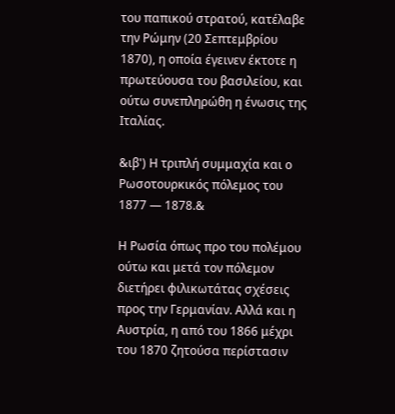του παπικού στρατού, κατέλαβε την Ρώμην (20 Σεπτεμβρίου 1870), η οποία έγεινεν έκτοτε η πρωτεύουσα του βασιλείου, και ούτω συνεπληρώθη η ένωσις της Ιταλίας.

&ιβ') Η τριπλή συμμαχία και ο Ρωσοτουρκικός πόλεμος του 1877 — 1878.&

Η Ρωσία όπως προ του πολέμου ούτω και μετά τον πόλεμον διετήρει φιλικωτάτας σχέσεις προς την Γερμανίαν. Αλλά και η Αυστρία, η από του 1866 μέχρι του 1870 ζητούσα περίστασιν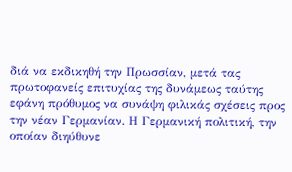διά να εκδικηθή την Πρωσσίαν, μετά τας πρωτοφανείς επιτυχίας της δυνάμεως ταύτης εφάνη πρόθυμος να συνάψη φιλικάς σχέσεις προς την νέαν Γερμανίαν. Η Γερμανική πολιτική, την οποίαν διηύθυνε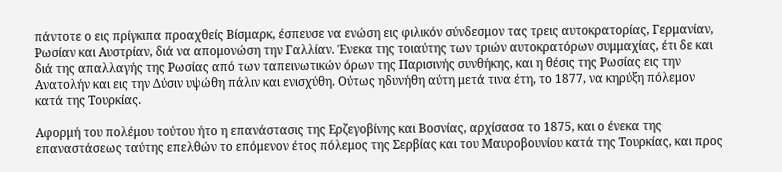πάντοτε ο εις πρίγκιπα προαχθείς Βίσμαρκ, έσπευσε να ενώση εις φιλικόν σύνδεσμον τας τρεις αυτοκρατορίας, Γερμανίαν, Ρωσίαν και Αυστρίαν, διά να απομονώση την Γαλλίαν. Ένεκα της τοιαύτης των τριών αυτοκρατόρων συμμαχίας, έτι δε και διά της απαλλαγής της Ρωσίας από των ταπεινωτικών όρων της Παρισινής συνθήκης, και η θέσις της Ρωσίας εις την Ανατολήν και εις την Δύσιν υψώθη πάλιν και ενισχύθη. Ούτως ηδυνήθη αύτη μετά τινα έτη, το 1877, να κηρύξη πόλεμον κατά της Τουρκίας.

Αφορμή του πολέμου τούτου ήτο η επανάστασις της Ερζεγοβίνης και Βοσνίας, αρχίσασα το 1875, και ο ένεκα της επαναστάσεως ταύτης επελθών το επόμενον έτος πόλεμος της Σερβίας και του Μαυροβουνίου κατά της Τουρκίας, και προς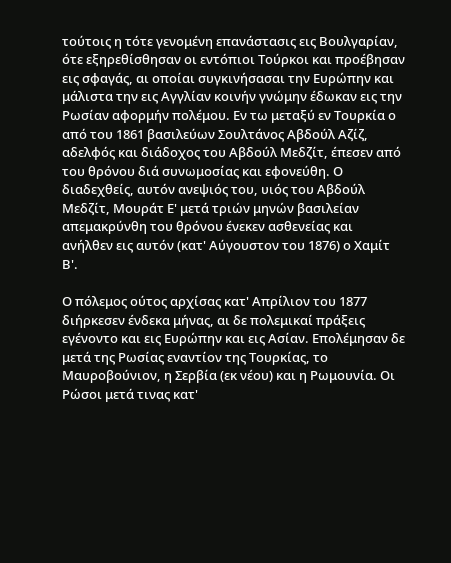τούτοις η τότε γενομένη επανάστασις εις Βουλγαρίαν, ότε εξηρεθίσθησαν οι εντόπιοι Τούρκοι και προέβησαν εις σφαγάς, αι οποίαι συγκινήσασαι την Ευρώπην και μάλιστα την εις Αγγλίαν κοινήν γνώμην έδωκαν εις την Ρωσίαν αφορμήν πολέμου. Εν τω μεταξύ εν Τουρκία ο από του 1861 βασιλεύων Σουλτάνος Αβδούλ Αζίζ, αδελφός και διάδοχος του Αβδούλ Μεδζίτ, έπεσεν από του θρόνου διά συνωμοσίας και εφονεύθη. Ο διαδεχθείς, αυτόν ανεψιός του, υιός του Αβδούλ Μεδζίτ, Μουράτ Ε' μετά τριών μηνών βασιλείαν απεμακρύνθη του θρόνου ένεκεν ασθενείας και ανήλθεν εις αυτόν (κατ' Αύγουστον του 1876) ο Χαμίτ Β'.

Ο πόλεμος ούτος αρχίσας κατ' Απρίλιον του 1877 διήρκεσεν ένδεκα μήνας, αι δε πολεμικαί πράξεις εγένοντο και εις Ευρώπην και εις Ασίαν. Επολέμησαν δε μετά της Ρωσίας εναντίον της Τουρκίας, το Μαυροβούνιον, η Σερβία (εκ νέου) και η Ρωμουνία. Οι Ρώσοι μετά τινας κατ'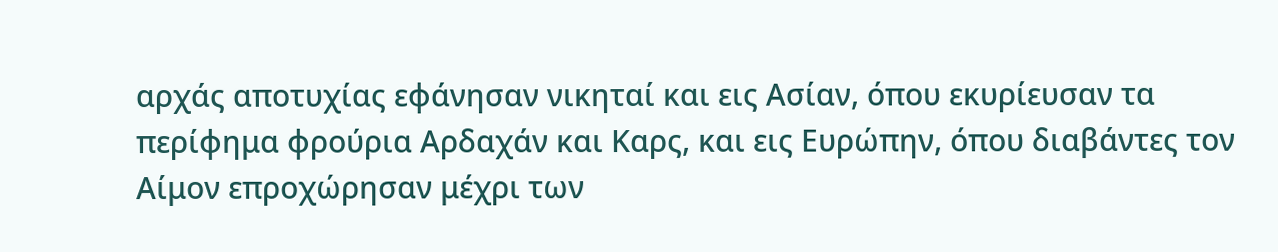αρχάς αποτυχίας εφάνησαν νικηταί και εις Ασίαν, όπου εκυρίευσαν τα περίφημα φρούρια Αρδαχάν και Καρς, και εις Ευρώπην, όπου διαβάντες τον Αίμον επροχώρησαν μέχρι των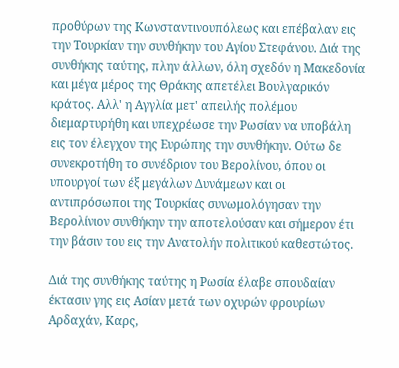προθύρων της Κωνσταντινουπόλεως και επέβαλαν εις την Τουρκίαν την συνθήκην του Αγίου Στεφάνου. Διά της συνθήκης ταύτης, πλην άλλων, όλη σχεδόν η Μακεδονία και μέγα μέρος της Θράκης απετέλει Βουλγαρικόν κράτος. Αλλ' η Αγγλία μετ' απειλής πολέμου διεμαρτυρήθη και υπεχρέωσε την Ρωσίαν να υποβάλη εις τον έλεγχον της Ευρώπης την συνθήκην. Ούτω δε συνεκροτήθη το συνέδριον του Βερολίνου, όπου οι υπουργοί των έξ μεγάλων Δυνάμεων και οι αντιπρόσωποι της Τουρκίας συνωμολόγησαν την Βερολίνιον συνθήκην την αποτελούσαν και σήμερον έτι την βάσιν του εις την Ανατολήν πολιτικού καθεστώτος.

Διά της συνθήκης ταύτης η Ρωσία έλαβε σπουδαίαν έκτασιν γης εις Ασίαν μετά των οχυρών φρουρίων Αρδαχάν, Καρς,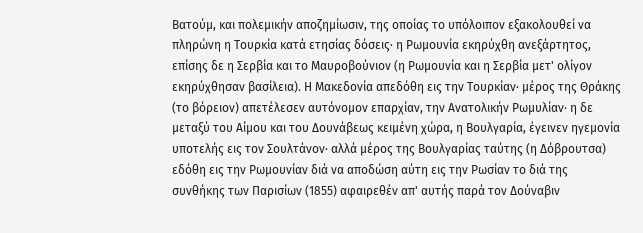Βατούμ, και πολεμικήν αποζημίωσιν, της οποίας το υπόλοιπον εξακολουθεί να πληρώνη η Τουρκία κατά ετησίας δόσεις· η Ρωμουνία εκηρύχθη ανεξάρτητος, επίσης δε η Σερβία και το Μαυροβούνιον (η Ρωμουνία και η Σερβία μετ' ολίγον εκηρύχθησαν βασίλεια). Η Μακεδονία απεδόθη εις την Τουρκίαν· μέρος της Θράκης (το βόρειον) απετέλεσεν αυτόνομον επαρχίαν, την Ανατολικήν Ρωμυλίαν· η δε μεταξύ του Αίμου και του Δουνάβεως κειμένη χώρα, η Βουλγαρία, έγεινεν ηγεμονία υποτελής εις τον Σουλτάνον· αλλά μέρος της Βουλγαρίας ταύτης (η Δόβρουτσα) εδόθη εις την Ρωμουνίαν διά να αποδώση αύτη εις την Ρωσίαν το διά της συνθήκης των Παρισίων (1855) αφαιρεθέν απ' αυτής παρά τον Δούναβιν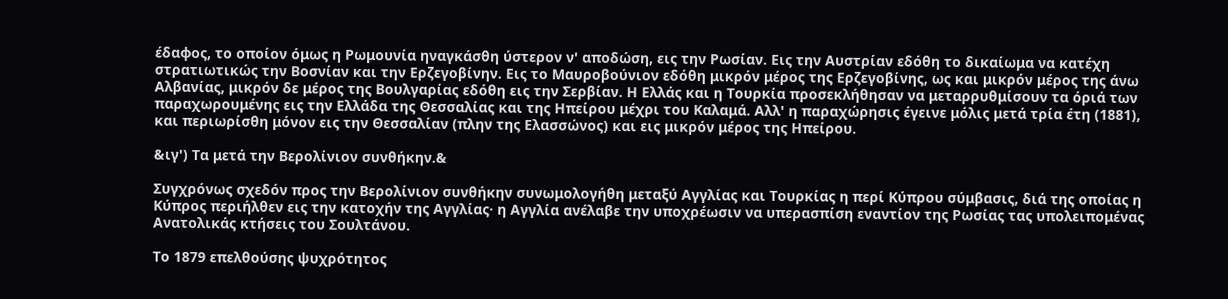έδαφος, το οποίον όμως η Ρωμουνία ηναγκάσθη ύστερον ν' αποδώση, εις την Ρωσίαν. Εις την Αυστρίαν εδόθη το δικαίωμα να κατέχη στρατιωτικώς την Βοσνίαν και την Ερζεγοβίνην. Εις το Μαυροβούνιον εδόθη μικρόν μέρος της Ερζεγοβίνης, ως και μικρόν μέρος της άνω Αλβανίας, μικρόν δε μέρος της Βουλγαρίας εδόθη εις την Σερβίαν. Η Ελλάς και η Τουρκία προσεκλήθησαν να μεταρρυθμίσουν τα όριά των παραχωρουμένης εις την Ελλάδα της Θεσσαλίας και της Ηπείρου μέχρι του Καλαμά. Αλλ' η παραχώρησις έγεινε μόλις μετά τρία έτη (1881), και περιωρίσθη μόνον εις την Θεσσαλίαν (πλην της Ελασσώνος) και εις μικρόν μέρος της Ηπείρου.

&ιγ') Τα μετά την Βερολίνιον συνθήκην.&

Συγχρόνως σχεδόν προς την Βερολίνιον συνθήκην συνωμολογήθη μεταξύ Αγγλίας και Τουρκίας η περί Κύπρου σύμβασις, διά της οποίας η Κύπρος περιήλθεν εις την κατοχήν της Αγγλίας· η Αγγλία ανέλαβε την υποχρέωσιν να υπερασπίση εναντίον της Ρωσίας τας υπολειπομένας Ανατολικάς κτήσεις του Σουλτάνου.

Το 1879 επελθούσης ψυχρότητος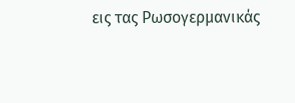εις τας Ρωσογερμανικάς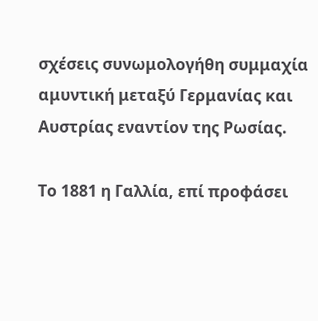σχέσεις συνωμολογήθη συμμαχία αμυντική μεταξύ Γερμανίας και Αυστρίας εναντίον της Ρωσίας.

Το 1881 η Γαλλία, επί προφάσει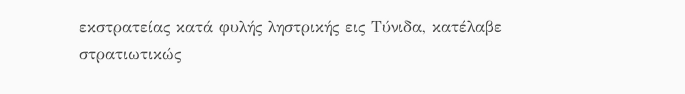εκστρατείας κατά φυλής ληστρικής εις Τύνιδα, κατέλαβε στρατιωτικώς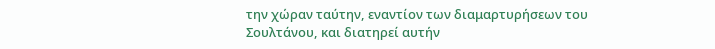την χώραν ταύτην, εναντίον των διαμαρτυρήσεων του Σουλτάνου, και διατηρεί αυτήν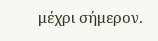μέχρι σήμερον.